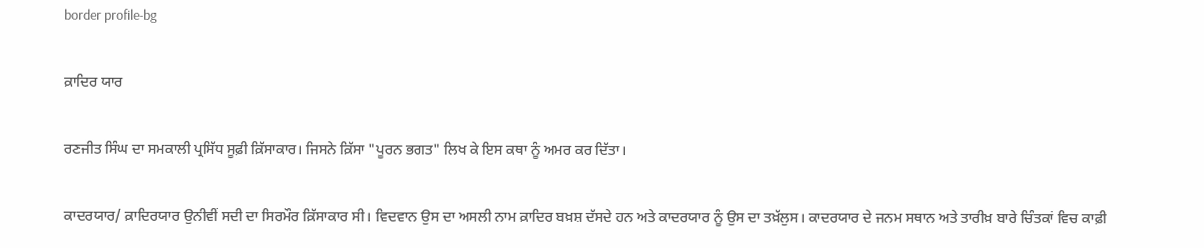border profile-bg

ਕ਼ਾਦਿਰ ਯਾਰ

ਰਣਜੀਤ ਸਿੰਘ ਦਾ ਸਮਕਾਲੀ ਪ੍ਰਸਿੱਧ ਸੂਫ਼ੀ ਕ਼ਿੱਸਾਕਾਰ। ਜਿਸਨੇ ਕ਼ਿੱਸਾ "ਪੂਰਨ ਭਗਤ" ਲਿਖ ਕੇ ਇਸ ਕਥਾ ਨੂੰ ਅਮਰ ਕਰ ਦਿੱਤਾ।

ਕਾਦਰਯਾਰ/ ਕ਼ਾਦਿਰਯਾਰ ਉਨੀਵੀਂ ਸਦੀ ਦਾ ਸਿਰਮੌਰ ਕ਼ਿੱਸਾਕਾਰ ਸੀ। ਵਿਦਵਾਨ ਉਸ ਦਾ ਅਸਲੀ ਨਾਮ ਕ਼ਾਦਿਰ ਬਖ਼ਸ਼ ਦੱਸਦੇ ਹਨ ਅਤੇ ਕਾਦਰਯਾਰ ਨੂੰ ਉਸ ਦਾ ਤਖ਼ੱਲੁਸ। ਕਾਦਰਯਾਰ ਦੇ ਜਨਮ ਸਥਾਨ ਅਤੇ ਤਾਰੀਖ਼ ਬਾਰੇ ਚਿੰਤਕਾਂ ਵਿਚ ਕਾਫ਼ੀ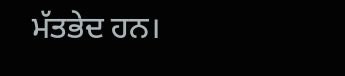ਮੱਤਭੇਦ ਹਨ।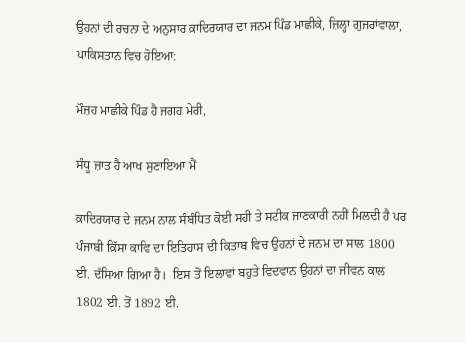ਉਹਨਾਂ ਦੀ ਰਚਨਾ ਦੇ ਅਨੁਸਾਰ ਕ਼ਾਦਿਰਯਾਰ ਦਾ ਜਨਮ ਪਿੰਡ ਮਾਛੀਕੇ, ਜ਼ਿਲ੍ਹਾ ਗੁਜਰਾਂਵਾਲਾ, ਪਾਕਿਸਤਾਨ ਵਿਚ ਹੋਇਆ:

ਮੌਜ਼ਹ ਮਾਛੀਕੇ ਪਿੰਡ ਹੈ ਜਗਹ ਮੇਰੀ,

ਸੰਧੂ ਜ਼ਾਤ ਹੈ ਆਖ ਸੁਣਾਇਆ ਮੈਂ

ਕ਼ਾਦਿਰਯਾਰ ਦੇ ਜਨਮ ਨਾਲ ਸੰਬੰਧਿਤ ਕੋਈ ਸਹੀ ਤੇ ਸਟੀਕ ਜਾਣਕਾਰੀ ਨਹੀਂ ਮਿਲਦੀ ਹੈ ਪਰ ਪੰਜਾਬੀ ਕ਼ਿੱਸਾ ਕਾਵਿ ਦਾ ਇਤਿਹਾਸ ਦੀ ਕਿਤਾਬ ਵਿਚ ਉਹਨਾਂ ਦੇ ਜਨਮ ਦਾ ਸਾਲ 1800 ਈ. ਦੱਸਿਆ ਗਿਆ ਹੈ।  ਇਸ ਤੋਂ ਇਲਾਵਾਂ ਬਹੁਤੇ ਵਿਦਵਾਨ ਉਹਨਾਂ ਦਾ ਜੀਵਨ ਕਾਲ 1802 ਈ. ਤੋਂ 1892 ਈ.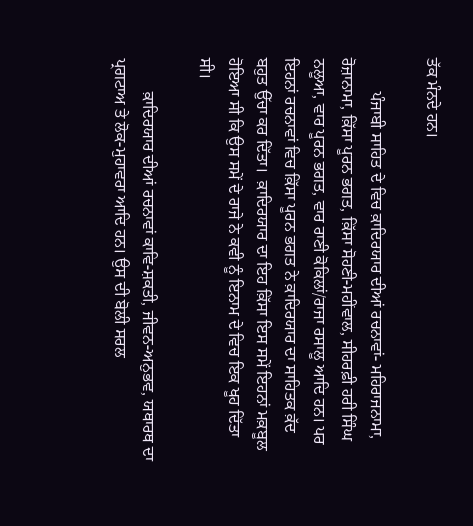ਤੱਕ ਮੰਨਦੇ ਹਨ।

        ਪੰਜਾਬੀ ਸਾਹਿਤ ਦੇ ਵਿਚ ਕ਼ਾਦਿਰਯਾਰ ਦੀਆਂ ਰਚਨਾਵਾਂ- ਮਹਿਰਾਜਨਾਮਾ, ਰੋਜ਼ਾਨਾਮਾ, ਕ਼ਿੱਸਾ ਪੂਰਨ ਭਗਤ, ਕ਼ਿੱਸਾ ਸੋਹਣੀ-ਮਹੀਂਵਾਲ, ਸੀਹਰਫ਼ੀ ਹਰੀ ਸਿੰਘ ਨਲੂਆ, ਵਾਰ ਪੂਰਨ ਭਗਤ, ਵਾਰ ਰਾਣੀ ਕੋਕਿਲਾਂ/ਰਾਜਾ ਰਸਾਲੂ ਆਦਿ ਹਨ। ਪਰ ਇਹਨਾਂ ਰਚਨਾਵਾਂ ਵਿਚ ਕ਼ਿੱਸਾ ਪੂਰਨ ਭਗਤ ਨੇ ਕ਼ਾਦਿਰਯਾਰ ਦਾ ਸਾਹਿਤਕ ਕ਼ੱਦ ਬਹੁਤ ਉੱਚਾ ਕਰ ਦਿੱਤਾ।  ਕ਼ਾਦਿਰਯਾਰ ਦਾ ਇਹ ਕ਼ਿੱਸਾ ਇਸ ਸਮੇਂ ਇਹਨਾਂ ਮਕ਼ਬੂਲ ਹੋਇਆ ਸੀ ਕਿ ਉਸ ਸਮੇਂ ਦੇ ਰਾਜੇ ਨੇ ਕਵੀ ਨੂੰ ਇਨਾਮ ਦੇ ਵਿਚ ਇਕ ਖੂਹ ਦਿੱਤਾ ਸੀ।

        ਕ਼ਾਦਿਰਯਾਰ ਦੀਆਂ ਰਚਨਾਵਾਂ ਕਾਵਿ-ਸ਼ਕਤੀ, ਜੀਵਨ-ਅਨੁਭਵ, ਯਥਾਰਥ ਦਾ ਪ੍ਰਗਟਾਅ ਤੇ ਲੋਕ-ਮੁਹਾਵਰਾ ਆਦਿ ਹਨ। ਉਸ ਦੀ ਬੋਲੀ ਸਰਲ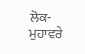ਲੋਕ-ਮੁਹਾਵਰੇ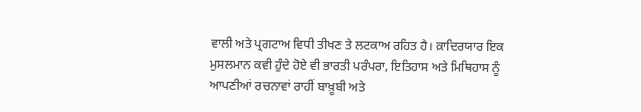ਵਾਲੀ ਅਤੇ ਪ੍ਰਗਟਾਅ ਵਿਧੀ ਤੀਖਣ ਤੇ ਲਟਕਾਅ ਰਹਿਤ ਹੈ। ਕ਼ਾਦਿਰਯਾਰ ਇਕ ਮੁਸਲਮਾਨ ਕਵੀ ਹੁੰਦੇ ਹੋਏ ਵੀ ਭਾਰਤੀ ਪਰੰਪਰਾ, ਇਤਿਹਾਸ ਅਤੇ ਮਿਥਿਹਾਸ ਨੂੰ ਆਪਣੀਆਂ ਰਚਨਾਵਾਂ ਰਾਹੀਂ ਬਾਖ਼ੂਬੀ ਅਤੇ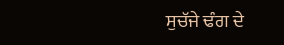ਸੁਚੱਜੇ ਢੰਗ ਦੇ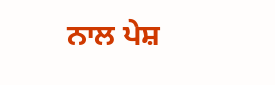ਨਾਲ ਪੇਸ਼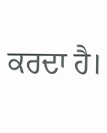ਕਰਦਾ ਹੈ।